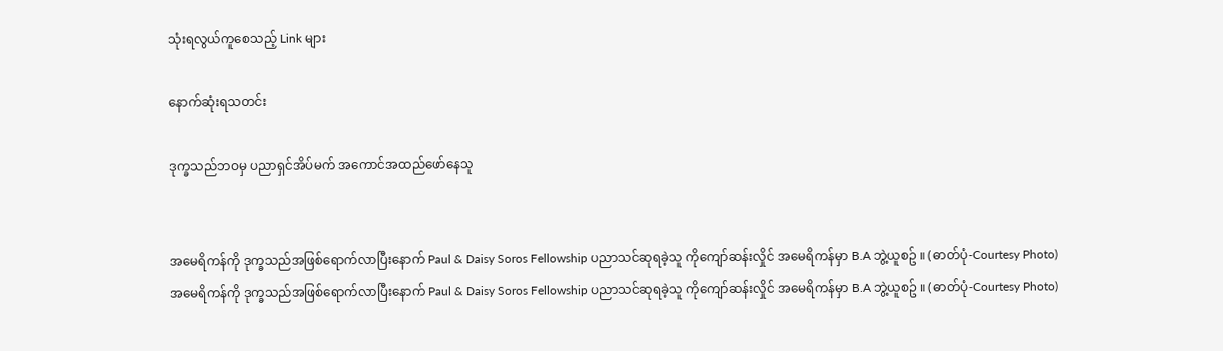သုံးရလွယ်ကူစေသည့် Link များ

နောက်ဆုံးရသတင်း

ဒုက္ခသည်ဘဝမှ ပညာရှင်အိပ်မက် အကောင်အထည်ဖော်နေသူ


အမေရိကန်ကို ဒုက္ခသည်အဖြစ်ရောက်လာပြီးနောက် Paul & Daisy Soros Fellowship ပညာသင်ဆုရခဲ့သူ ကိုကျော်ဆန်းလှိုင် အမေရိကန်မှာ B.A ဘွဲ့ယူစဥ် ။ (ဓာတ်ပုံ-Courtesy Photo)
အမေရိကန်ကို ဒုက္ခသည်အဖြစ်ရောက်လာပြီးနောက် Paul & Daisy Soros Fellowship ပညာသင်ဆုရခဲ့သူ ကိုကျော်ဆန်းလှိုင် အမေရိကန်မှာ B.A ဘွဲ့ယူစဥ် ။ (ဓာတ်ပုံ-Courtesy Photo)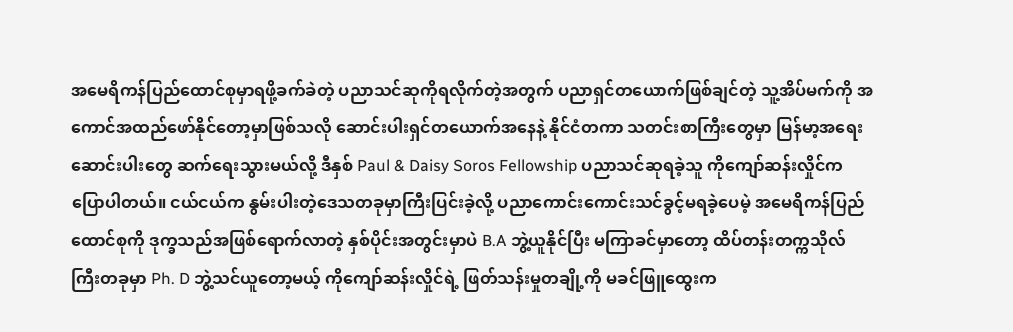အမေရိကန်ပြည်ထောင်စုမှာရဖို့ခက်ခဲတဲ့ ပညာသင်ဆုကိုရလိုက်တဲ့အတွက် ပညာရှင်တယောက်ဖြစ်ချင်တဲ့ သူ့အိပ်မက်ကို အကောင်အထည်ဖော်နိုင်တော့မှာဖြစ်သလို ဆောင်းပါးရှင်တယောက်အနေနဲ့ နိုင်ငံတကာ သတင်းစာကြီးတွေမှာ မြန်မာ့အရေးဆောင်းပါးတွေ ဆက်ရေးသွားမယ်လို့ ဒီနှစ် Paul & Daisy Soros Fellowship ပညာသင်ဆုရခဲ့သူ ကိုကျော်ဆန်းလှိုင်က ပြောပါတယ်။ ငယ်ငယ်က နွမ်းပါးတဲ့ဒေသတခုမှာကြီးပြင်းခဲ့လို့ ပညာကောင်းကောင်းသင်ခွင့်မရခဲ့ပေမဲ့ အမေရိကန်ပြည်ထောင်စုကို ဒုက္ခသည်အဖြစ်ရောက်လာတဲ့ နှစ်ပိုင်းအတွင်းမှာပဲ B.A ဘွဲ့ယူနိုင်ပြီး မကြာခင်မှာတော့ ထိပ်တန်းတက္ကသိုလ်ကြီးတခုမှာ Ph. D ဘွဲ့သင်ယူတော့မယ့် ကိုကျော်ဆန်းလှိုင်ရဲ့ ဖြတ်သန်းမှုတချို့ကို မခင်ဖြူထွေးက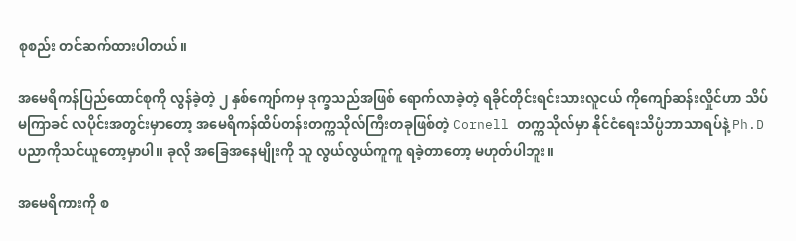စုစည်း တင်ဆက်ထားပါတယ်။

အမေရိကန်ပြည်ထောင်စုကို လွန်ခဲ့တဲ့ ၂ နှစ်ကျော်ကမှ ဒုက္ခသည်အဖြစ် ရောက်လာခဲ့တဲ့ ရခိုင်တိုင်းရင်းသားလူငယ် ကိုကျော်ဆန်းလှိုင်ဟာ သိပ်မကြာခင် လပိုင်းအတွင်းမှာတော့ အမေရိကန်ထိပ်တန်းတက္ကသိုလ်ကြီးတခုဖြစ်တဲ့ Cornell တက္ကသိုလ်မှာ နိုင်ငံရေးသိပ္ပံဘာသာရပ်နဲ့ Ph.D ပညာကိုသင်ယူတော့မှာပါ။ ခုလို အခြေအနေမျိုးကို သူ လွယ်လွယ်ကူကူ ရခဲ့တာတော့ မဟုတ်ပါဘူး။

အမေရိကားကို စ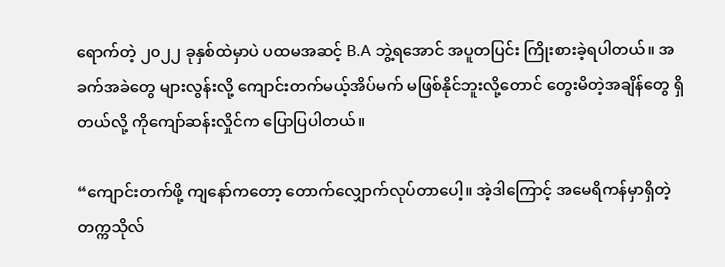ရောက်တဲ့ ၂၀၂၂ ခုနှစ်ထဲမှာပဲ ပထမအဆင့် B.A ဘွဲ့ရအောင် အပူတပြင်း ကြိုးစားခဲ့ရပါတယ်။ အခက်အခဲတွေ များလွန်းလို့ ကျောင်းတက်မယ့်အိပ်မက် မဖြစ်နိုင်ဘူးလို့တောင် တွေးမိတဲ့အချိန်တွေ ရှိတယ်လို့ ကိုကျော်ဆန်းလှိုင်က ပြောပြပါတယ်။

“ကျောင်းတက်ဖို့ ကျနော်ကတော့ တောက်လျှောက်လုပ်တာပေါ့။ အဲ့ဒါကြောင့် အမေရိကန်မှာရှိတဲ့တက္ကသိုလ်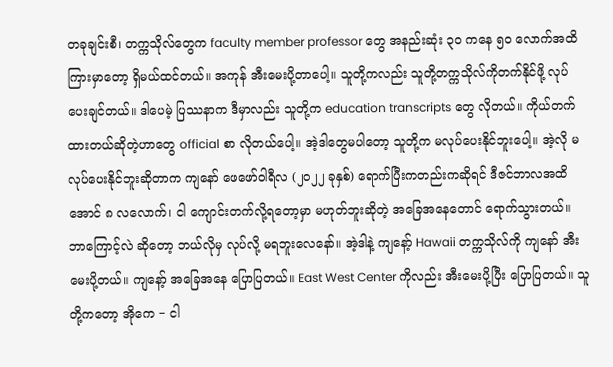တခုချင်းစီ၊ တက္ကသိုလ်တွေက faculty member professor တွေ အနည်းဆုံး ၃၀ ကနေ ၅၀ လောက်အထိ ကြားမှာတော့ ရှိမယ်ထင်တယ်။ အကုန် အီးမေးပို့တာပေါ့။ သူတို့ကလည်း သူတို့တက္ကသိုလ်ကိုတက်နိုင်ဖို့ လုပ်ပေးချင်တယ်။ ဒါပေမဲ့ ပြဿနာက ဒီမှာလည်း သူတို့က education transcripts တွေ လိုတယ်။ ကိုယ်တက်ထားတယ်ဆိုတဲ့ဟာတွေ official စာ လိုတယ်ပေါ့။ အဲ့ဒါတွေမပါတော့ သူတို့က မလုပ်ပေးနိုင်ဘူးပေါ့။ အဲ့လို မလုပ်ပေးနိုင်ဘူးဆိုတာက ကျနော် ဖေဖော်ဝါရီလ (၂၀၂၂ ခုနှစ်) ရောက်ပြီးကတည်းကဆိုရင် ဒီဇင်ဘာလအထိအောင် ၈ လလောက်၊ ငါ ကျောင်းတက်လို့ရတော့မှာ မဟုတ်ဘူးဆိုတဲ့ အခြေအနေတောင် ရောက်သွားတယ်။ ဘာကြောင့်လဲ ဆိုတော့ ဘယ်လိုမှ လုပ်လို့ မရဘူးလေနော်။ အဲ့ဒါနဲ့ ကျနော့် Hawaii တက္ကသိုလ်ကို ကျနော် အီးမေးပို့တယ်။ ကျနော့် အခြေအနေ ပြောပြတယ်။ East West Center ကိုလည်း အီးမေးပို့ပြီး ပြောပြတယ်။ သူတို့ကတော့ အိုကေ − ငါ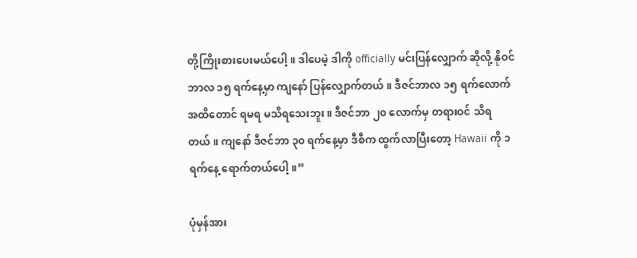တို့ကြိုးစားပေးမယ်ပေါ့။ ဒါပေမဲ့ ဒါကို officially မင်းပြန်လျှောက် ဆိုလို့ နိုဝင်ဘာလ ၁၅ ရက်နေ့မှာ ကျနော် ပြန်လျှောက်တယ်။ ဒီဇင်ဘာလ ၁၅ ရက်လောက် အထိတောင် ရမရ မသိရသေးဘူး။ ဒီဇင်ဘာ ၂၀ လောက်မှ တရားဝင် သိရတယ်။ ကျနော် ဒီဇင်ဘာ ၃၀ ရက်နေ့မှာ ဒီစီက ထွက်လာပြီးတော့ Hawaii ကို ၁ ရက်နေ့ ရောက်တယ်ပေါ့။”

ပုံမှန်အား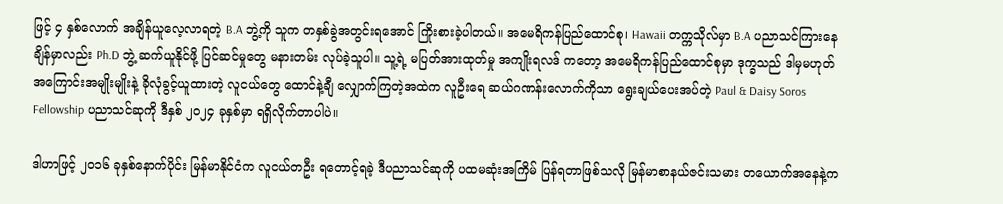ဖြင့် ၄ နှစ်လောက် အချိန်ယူလေ့လာရတဲ့ B.A ဘွဲ့ကို သူက တနှစ်ခွဲအတွင်းရအောင် ကြိုးစားခဲ့ပါတယ်။ အမေရိကန်ပြည်ထောင်စု၊ Hawaii တက္ကသိုလ်မှာ B.A ပညာသင်ကြားနေချိန်မှာလည်း Ph.D ဘွဲ့ ဆက်ယူနိုင်ဖို့ ပြင်ဆင်မှုတွေ မနားတမ်း လုပ်ခဲ့သူပါ။ သူ့ရဲ့ မပြတ်အားထုတ်မှု အကျိုးရလဒ် ကတော့ အမေရိကန်ပြည်ထောင်စုမှာ ဒုက္ခသည် ဒါမှမဟုတ် အကြောင်းအမျိုးမျိုးနဲ့ ခိုလုံခွင့်ယူထားတဲ့ လူငယ်တွေ ထောင်နဲ့ချီ လျှောက်ကြတဲ့အထဲက လူဦးရေ ဆယ်ဂဏန်းလောက်ကိုသာ ရွေးချယ်ပေးအပ်တဲ့ Paul & Daisy Soros Fellowship ပညာသင်ဆုကို ဒီနှစ် ၂၀၂၄ ခုနှစ်မှာ ရရှိလိုက်တာပါပဲ။

ဒါဟာဖြင့် ၂၀၁၆ ခုနှစ်နောက်ပိုင်း မြန်မာနိုင်ငံက လူငယ်တဦး ရတောင့်ရခဲ့ ဒီပညာသင်ဆုကို ပထမဆုံးအကြိမ် ပြန်ရတာဖြစ်သလို မြန်မာစာနယ်ဇင်းသမား တယောက်အနေနဲ့က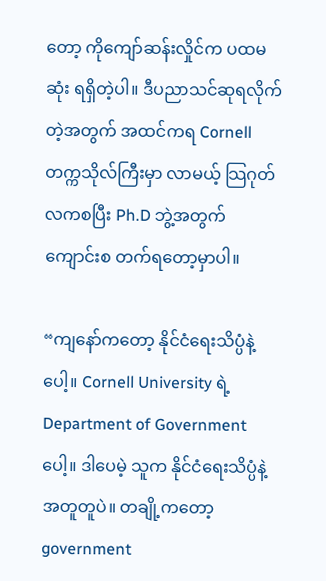တော့ ကိုကျော်ဆန်းလှိုင်က ပထမဆုံး ရရှိတဲ့ပါ။ ဒီပညာသင်ဆုရလိုက်တဲ့အတွက် အထင်ကရ Cornell တက္ကသိုလ်ကြီးမှာ လာမယ့် သြဂုတ်လကစပြီး Ph.D ဘွဲ့အတွက် ကျောင်းစ တက်ရတော့မှာပါ။

“ကျနော်ကတော့ နိုင်ငံရေးသိပ္ပံနဲ့ပေါ့။ Cornell University ရဲ့ Department of Government ပေါ့။ ဒါပေမဲ့ သူက နိုင်ငံရေးသိပ္ပံနဲ့ အတူတူပဲ။ တချို့ကတော့ government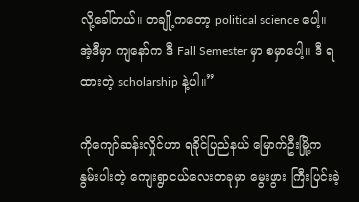လို့ခေါ်တယ်။ တချို့ကတော့ political science ပေါ့။ အဲ့ဒီမှာ ကျနော်က ဒီ Fall Semester မှာ စမှာပေါ့။ ဒီ ရထားတဲ့ scholarship နဲ့ပါ။”

ကိုကျော်ဆန်းလှိုင်ဟာ ရခိုင်ပြည်နယ် မြောက်ဦးမြို့က နွမ်းပါးတဲ့ ကျေးရွာငယ်လေးတခုမှာ မွေးဖွား ကြီးပြင်းခဲ့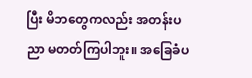ပြီး မိဘတွေကလည်း အတန်းပညာ မတတ်ကြပါဘူး။ အခြေခံပ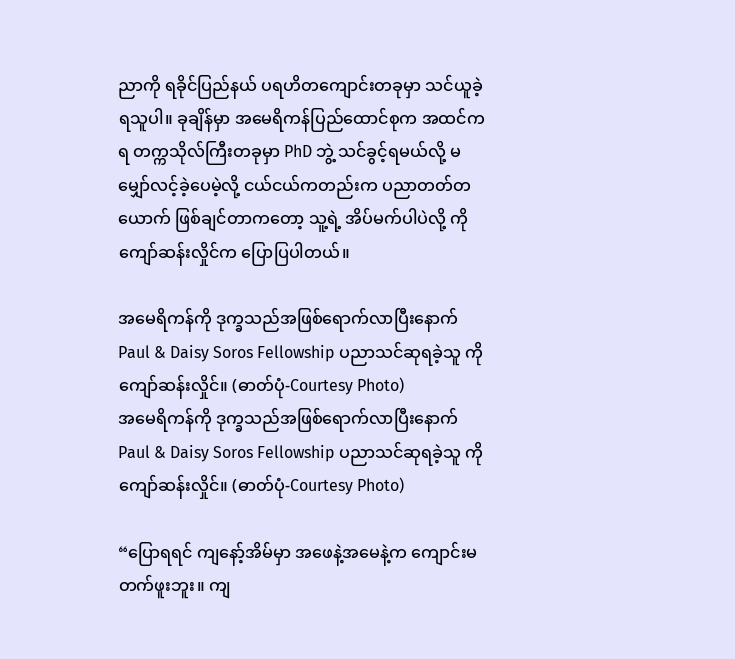ညာကို ရခိုင်ပြည်နယ် ပရဟိတကျောင်းတခုမှာ သင်ယူခဲ့ရသူပါ။ ခုချိန်မှာ အမေရိကန်ပြည်ထောင်စုက အထင်ကရ တက္ကသိုလ်ကြီးတခုမှာ PhD ဘွဲ့ သင်ခွင့်ရမယ်လို့ မမျှော်လင့်ခဲ့ပေမဲ့လို့ ငယ်ငယ်ကတည်းက ပညာတတ်တယောက် ဖြစ်ချင်တာကတော့ သူ့ရဲ့ အိပ်မက်ပါပဲလို့ ကိုကျော်ဆန်းလှိုင်က ပြောပြပါတယ်။

အမေရိကန်ကို ဒုက္ခသည်အဖြစ်ရောက်လာပြီးနောက် Paul & Daisy Soros Fellowship ပညာသင်ဆုရခဲ့သူ ကိုကျော်ဆန်းလှိုင်။ (ဓာတ်ပုံ-Courtesy Photo)
အမေရိကန်ကို ဒုက္ခသည်အဖြစ်ရောက်လာပြီးနောက် Paul & Daisy Soros Fellowship ပညာသင်ဆုရခဲ့သူ ကိုကျော်ဆန်းလှိုင်။ (ဓာတ်ပုံ-Courtesy Photo)

“ပြောရရင် ကျနော့်အိမ်မှာ အဖေနဲ့အမေနဲ့က ကျောင်းမတက်ဖူးဘူး။ ကျ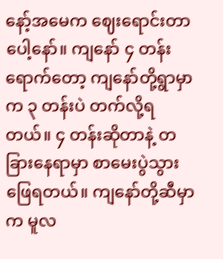နော့်အမေက ဈေးရောင်းတာပေါ့နော်။ ကျနော် ၄ တန်းရောက်တော့ ကျနော်တို့ရွာမှာက ၃ တန်းပဲ တက်လို့ရတယ်။ ၄ တန်းဆိုတာနဲ့ တခြားနေရာမှာ စာမေးပွဲသွားဖြေရတယ်။ ကျနော်တို့ဆီမှာက မူလ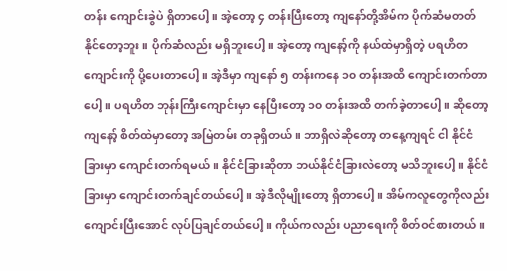တန်း ကျောင်းခွဲပဲ ရှိတာပေါ့။ အဲ့တော့ ၄ တန်းပြီးတော့ ကျနော်တို့အိမ်က ပိုက်ဆံမတတ်နိုင်တော့ဘူး။ ပိုက်ဆံလည်း မရှိဘူးပေါ့။ အဲ့တော့ ကျနော့်ကို နယ်ထဲမှာရှိတဲ့ ပရဟိတကျောင်းကို ပို့ပေးတာပေါ့။ အဲ့ဒီမှာ ကျနော် ၅ တန်းကနေ ၁၀ တန်းအထိ ကျောင်းတက်တာပေါ့။ ပရဟိတ ဘုန်းကြီးကျောင်းမှာ နေပြီးတော့ ၁၀ တန်းအထိ တက်ခဲ့တာပေါ့။ ဆိုတော့ ကျနော့် စိတ်ထဲမှာတော့ အမြဲတမ်း တခုရှိတယ်။ ဘာရှိလဲဆိုတော့ တနေ့ကျရင် ငါ နိုင်ငံခြားမှာ ကျောင်းတက်ရမယ်။ နိုင်ငံခြားဆိုတာ ဘယ်နိုင်ငံခြားလဲတော့ မသိဘူးပေါ့။ နိုင်ငံခြားမှာ ကျောင်းတက်ချင်တယ်ပေါ့။ အဲ့ဒီလိုမျိုးတော့ ရှိတာပေါ့။ အိမ်ကလူတွေကိုလည်း ကျောင်းပြီးအောင် လုပ်ပြချင်တယ်ပေါ့။ ကိုယ်ကလည်း ပညာရေးကို စိတ်ဝင်စားတယ်။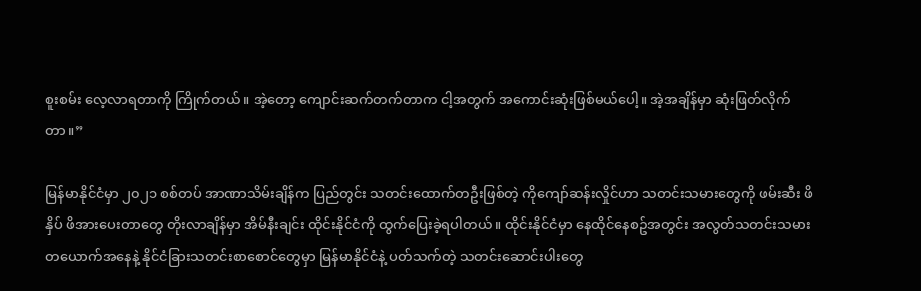စူးစမ်း လေ့လာရတာကို ကြိုက်တယ်။ အဲ့တော့ ကျောင်းဆက်တက်တာက ငါ့အတွက် အကောင်းဆုံးဖြစ်မယ်ပေါ့။ အဲ့အချိန်မှာ ဆုံးဖြတ်လိုက်တာ။”

မြန်မာနိုင်ငံမှာ ၂၀၂၁ စစ်တပ် အာဏာသိမ်းချိန်က ပြည်တွင်း သတင်းထောက်တဦးဖြစ်တဲ့ ကိုကျော်ဆန်းလှိုင်ဟာ သတင်းသမားတွေကို ဖမ်းဆီး ဖိနှိပ် ဖိအားပေးတာတွေ တိုးလာချိန်မှာ အိမ်နီးချင်း ထိုင်းနိုင်ငံကို ထွက်ပြေးခဲ့ရပါတယ်။ ထိုင်းနိုင်ငံမှာ နေထိုင်နေစဥ်အတွင်း အလွတ်သတင်းသမားတယောက်အနေနဲ့ နိုင်ငံခြားသတင်းစာစောင်တွေမှာ မြန်မာနိုင်ငံနဲ့ ပတ်သက်တဲ့ သတင်းဆောင်းပါးတွေ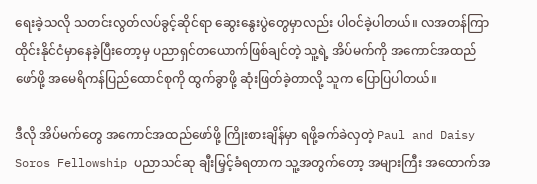ရေးခဲ့သလို သတင်းလွတ်လပ်ခွင့်ဆိုင်ရာ ဆွေးနွေးပွဲတွေမှာလည်း ပါဝင်ခဲ့ပါတယ်။ လအတန်ကြာ ထိုင်းနိုင်ငံမှာနေခဲ့ပြီးတော့မှ ပညာရှင်တယောက်ဖြစ်ချင်တဲ့ သူ့ရဲ့ အိပ်မက်ကို အကောင်အထည်ဖော်ဖို့ အမေရိကန်ပြည်ထောင်စုကို ထွက်ခွာဖို့ ဆုံးဖြတ်ခဲ့တာလို့ သူက ပြောပြပါတယ်။

ဒီလို အိပ်မက်တွေ အကောင်အထည်ဖော်ဖို့ ကြိုးစားချိန်မှာ ရဖို့ခက်ခဲလှတဲ့ Paul and Daisy Soros Fellowship ပညာသင်ဆု ချီးမြှင့်ခံရတာက သူ့အတွက်တော့ အများကြီး အထောက်အ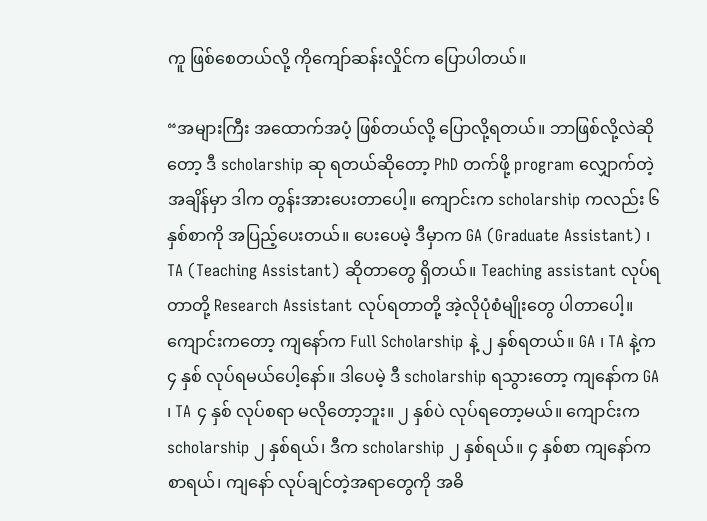ကူ ဖြစ်စေတယ်လို့ ကိုကျော်ဆန်းလှိုင်က ပြောပါတယ်။

“အများကြီး အထောက်အပံ့ ဖြစ်တယ်လို့ ပြောလို့ရတယ်။ ဘာဖြစ်လို့လဲဆိုတော့ ဒီ scholarship ဆု ရတယ်ဆိုတော့ PhD တက်ဖို့ program လျှောက်တဲ့အချိန်မှာ ဒါက တွန်းအားပေးတာပေါ့။ ကျောင်းက scholarship ကလည်း ၆ နှစ်စာကို အပြည့်ပေးတယ်။ ပေးပေမဲ့ ဒီမှာက GA (Graduate Assistant) ၊ TA (Teaching Assistant) ဆိုတာတွေ ရှိတယ်။ Teaching assistant လုပ်ရတာတို့ Research Assistant လုပ်ရတာတို့ အဲ့လိုပုံစံမျိုးတွေ ပါတာပေါ့။ ကျောင်းကတော့ ကျနော်က Full Scholarship နဲ့ ၂ နှစ်ရတယ်။ GA ၊ TA နဲ့က ၄ နှစ် လုပ်ရမယ်ပေါ့နော်။ ဒါပေမဲ့ ဒီ scholarship ရသွားတော့ ကျနော်က GA ၊ TA ၄ နှစ် လုပ်စရာ မလိုတော့ဘူး။ ၂ နှစ်ပဲ လုပ်ရတော့မယ်။ ကျောင်းက scholarship ၂ နှစ်ရယ်၊ ဒီက scholarship ၂ နှစ်ရယ်။ ၄ နှစ်စာ ကျနော်က စာရယ်၊ ကျနော် လုပ်ချင်တဲ့အရာတွေကို အဓိ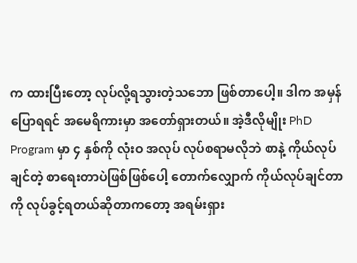က ထားပြီးတော့ လုပ်လို့ရသွားတဲ့သဘော ဖြစ်တာပေါ့။ ဒါက အမှန်ပြောရရင် အမေရိကားမှာ အတော်ရှားတယ်။ အဲ့ဒီလိုမျိုး PhD Program မှာ ၄ နှစ်ကို လုံးဝ အလုပ် လုပ်စရာမလိုဘဲ စာနဲ့ ကိုယ်လုပ်ချင်တဲ့ စာရေးတာပဲဖြစ်ဖြစ်ပေါ့ တောက်လျှောက် ကိုယ်လုပ်ချင်တာကို လုပ်ခွင့်ရတယ်ဆိုတာကတော့ အရမ်းရှား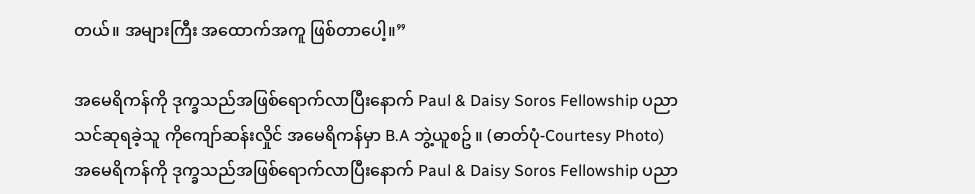တယ်။ အများကြီး အထောက်အကူ ဖြစ်တာပေါ့။”

အမေရိကန်ကို ဒုက္ခသည်အဖြစ်ရောက်လာပြီးနောက် Paul & Daisy Soros Fellowship ပညာသင်ဆုရခဲ့သူ ကိုကျော်ဆန်းလှိုင် အမေရိကန်မှာ B.A ဘွဲ့ယူစဥ် ။ (ဓာတ်ပုံ-Courtesy Photo)
အမေရိကန်ကို ဒုက္ခသည်အဖြစ်ရောက်လာပြီးနောက် Paul & Daisy Soros Fellowship ပညာ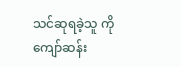သင်ဆုရခဲ့သူ ကိုကျော်ဆန်း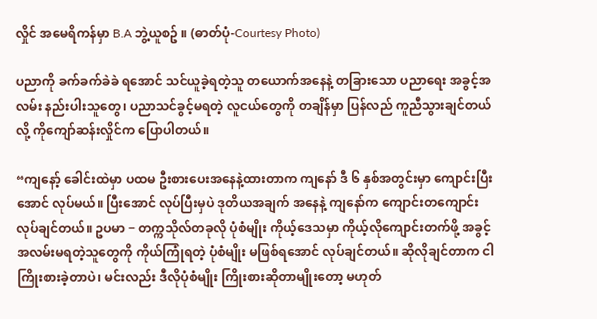လှိုင် အမေရိကန်မှာ B.A ဘွဲ့ယူစဥ် ။ (ဓာတ်ပုံ-Courtesy Photo)

ပညာကို ခက်ခက်ခဲခဲ ရအောင် သင်ယူခဲ့ရတဲ့သူ တယောက်အနေနဲ့ တခြားသော ပညာရေး အခွင့်အလမ်း နည်းပါးသူတွေ၊ ပညာသင်ခွင့်မရတဲ့ လူငယ်တွေကို တချိန်မှာ ပြန်လည် ကူညီသွားချင်တယ်လို့ ကိုကျော်ဆန်းလှိုင်က ပြောပါတယ်။

“ကျနော့် ခေါင်းထဲမှာ ပထမ ဦးစားပေးအနေနဲ့ထားတာက ကျနော် ဒီ ၆ နှစ်အတွင်းမှာ ကျောင်းပြီးအောင် လုပ်မယ်။ ပြီးအောင် လုပ်ပြီးမှပဲ ဒုတိယအချက် အနေနဲ့ ကျနော်က ကျောင်းတကျောင်းလုပ်ချင်တယ်။ ဥပမာ − တက္ကသိုလ်တခုလို ပုံစံမျိုး ကိုယ့်ဒေသမှာ ကိုယ့်လိုကျောင်းတက်ဖို့ အခွင့်အလမ်းမရတဲ့သူတွေကို ကိုယ်ကြုံရတဲ့ ပုံစံမျိုး မဖြစ်ရအောင် လုပ်ချင်တယ်။ ဆိုလိုချင်တာက ငါ ကြိုးစားခဲ့တာပဲ၊ မင်းလည်း ဒီလိုပုံစံမျိုး ကြိုးစားဆိုတာမျိုးတော့ မဟုတ်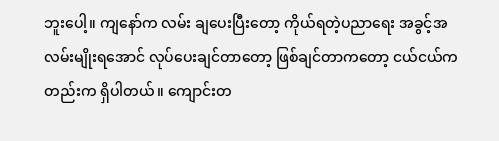ဘူးပေါ့။ ကျနော်က လမ်း ချပေးပြီးတော့ ကိုယ်ရတဲ့ပညာရေး အခွင့်အလမ်းမျိုးရအောင် လုပ်ပေးချင်တာတော့ ဖြစ်ချင်တာကတော့ ငယ်ငယ်ကတည်းက ရှိပါတယ်။ ကျောင်းတ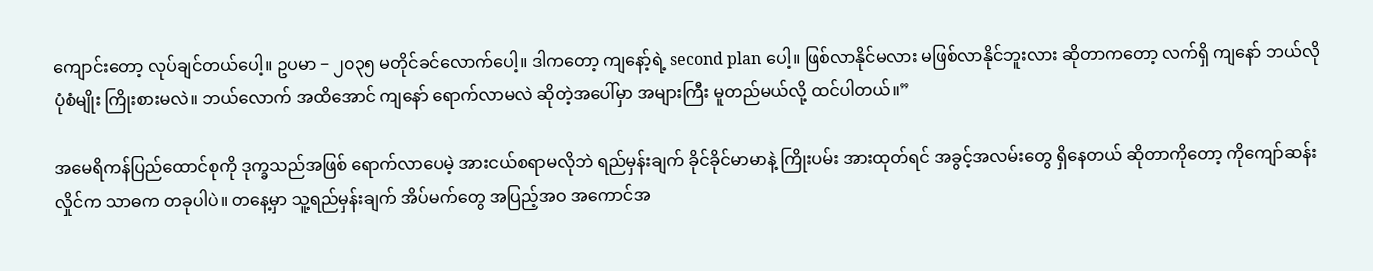ကျောင်းတော့ လုပ်ချင်တယ်ပေါ့။ ဥပမာ − ၂၀၃၅ မတိုင်ခင်လောက်ပေါ့။ ဒါကတော့ ကျနော့်ရဲ့ second plan ပေါ့။ ဖြစ်လာနိုင်မလား မဖြစ်လာနိုင်ဘူးလား ဆိုတာကတော့ လက်ရှိ ကျနော် ဘယ်လို ပုံစံမျိုး ကြိုးစားမလဲ။ ဘယ်လောက် အထိအောင် ကျနော် ရောက်လာမလဲ ဆိုတဲ့အပေါ်မှာ အများကြီး မူတည်မယ်လို့ ထင်ပါတယ်။”

အမေရိကန်ပြည်ထောင်စုကို ဒုက္ခသည်အဖြစ် ရောက်လာပေမဲ့ အားငယ်စရာမလိုဘဲ ရည်မှန်းချက် ခိုင်ခိုင်မာမာနဲ့ ကြိုးပမ်း အားထုတ်ရင် အခွင့်အလမ်းတွေ ရှိနေတယ် ဆိုတာကိုတော့ ကိုကျော်ဆန်းလှိုင်က သာဓက တခုပါပဲ။ တနေ့မှာ သူ့ရည်မှန်းချက် အိပ်မက်တွေ အပြည့်အဝ အကောင်အ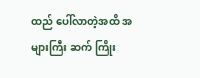ထည် ပေါ်လာတဲ့အထိ အများကြီး ဆက် ကြိုး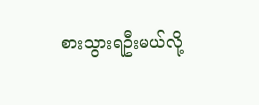စားသွားရဦးမယ်လို့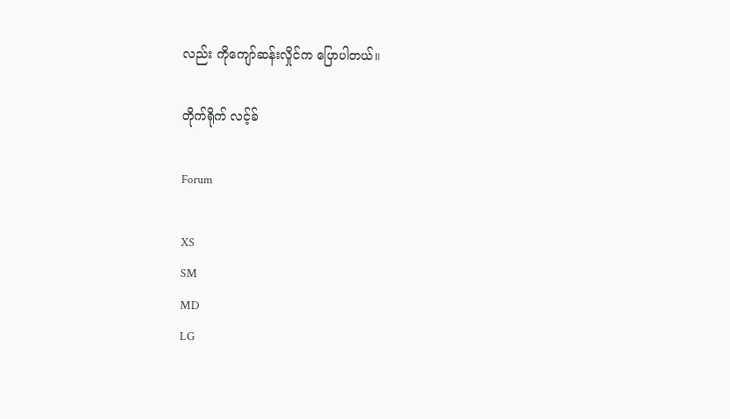လည်း ကိုကျော်ဆန်းလှိုင်က ပြောပါတယ်။

တိုက်ရိုက် လင့်ခ်

Forum

XS
SM
MD
LG